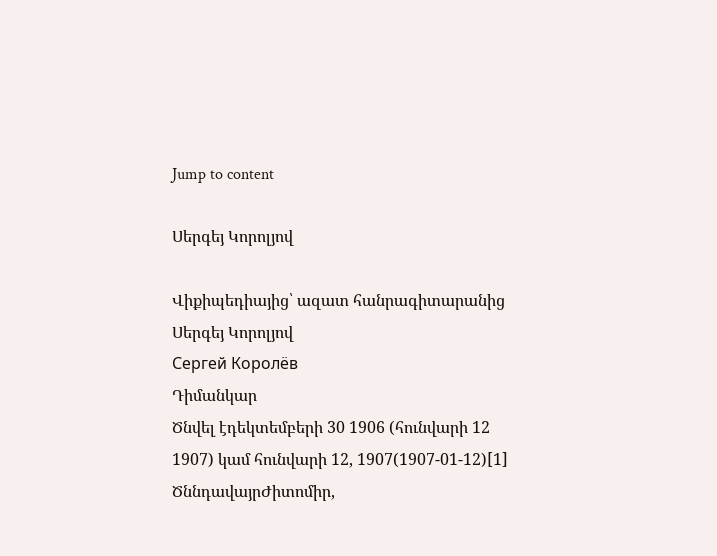Jump to content

Սերգեյ Կորոլյով

Վիքիպեդիայից՝ ազատ հանրագիտարանից
Սերգեյ Կորոլյով
Сергей Королёв
Դիմանկար
Ծնվել էդեկտեմբերի 30 1906 (հունվարի 12 1907) կամ հունվարի 12, 1907(1907-01-12)[1]
ԾննդավայրԺիտոմիր,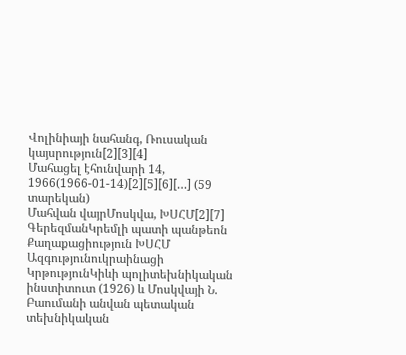Վոլինիայի նահանգ, Ռուսական կայսրություն[2][3][4]
Մահացել էհունվարի 14, 1966(1966-01-14)[2][5][6][…] (59 տարեկան)
Մահվան վայրՄոսկվա, ԽՍՀՄ[2][7]
ԳերեզմանԿրեմլի պատի պանթեոն
Քաղաքացիություն ԽՍՀՄ
Ազգությունուկրաինացի
ԿրթությունԿիևի պոլիտեխնիկական ինստիտուտ (1926) և Մոսկվայի Ն. Բաումանի անվան պետական տեխնիկական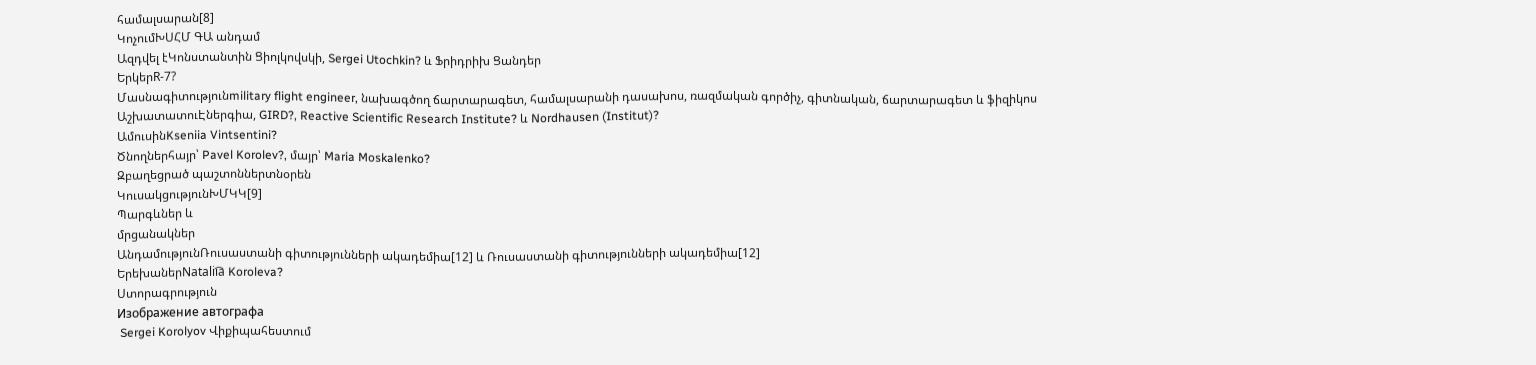համալսարան[8]
ԿոչումԽՍՀՄ ԳԱ անդամ
Ազդվել էԿոնստանտին Ցիոլկովսկի, Sergei Utochkin? և Ֆրիդրիխ Ցանդեր
ԵրկերR-7?
Մասնագիտությունmilitary flight engineer, նախագծող ճարտարագետ, համալսարանի դասախոս, ռազմական գործիչ, գիտնական, ճարտարագետ և ֆիզիկոս
ԱշխատատուԷներգիա, GIRD?, Reactive Scientific Research Institute? և Nordhausen (Institut)?
ԱմուսինKseniia Vintsentini?
Ծնողներհայր՝ Pavel Korolev?, մայր՝ Maria Moskalenko?
Զբաղեցրած պաշտոններտնօրեն
ԿուսակցությունԽՄԿԿ[9]
Պարգևներ և
մրցանակներ
ԱնդամությունՌուսաստանի գիտությունների ակադեմիա[12] և Ռուսաստանի գիտությունների ակադեմիա[12]
ԵրեխաներNatalii︠a︡ Koroleva?
Ստորագրություն
Изображение автографа
 Sergei Korolyov Վիքիպահեստում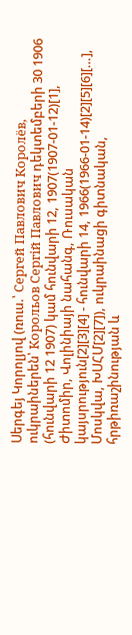Սերգեյ Կորոլյով (ռուս.՝ Сергей Павлович Королёв, ուկրաիներեն՝ Корольов Сергій Павлович դեկտեմբերի 30 1906 (հունվարի 12 1907) կամ հունվարի 12, 1907(1907-01-12)[1], Ժիտոմիր, Վոլինիայի նահանգ, Ռուսական կայսրություն[2][3][4] - հունվարի 14, 1966(1966-01-14)[2][5][6][…], Մոսկվա, ԽՍՀՄ[2][7]), ուկրաինացի գիտնական, հրթիռաշինության և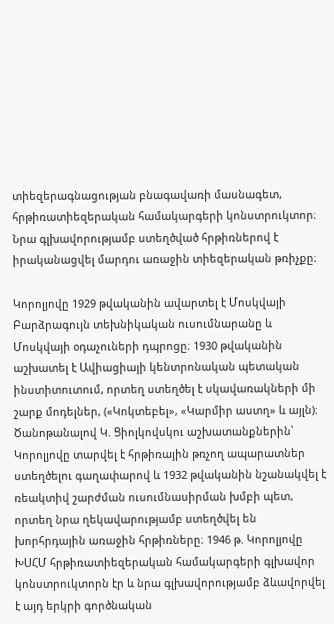տիեզերագնացության բնագավառի մասնագետ, հրթիռատիեզերական համակարգերի կոնստրուկտոր։ Նրա գլխավորությամբ ստեղծված հրթիռներով է իրականացվել մարդու առաջին տիեզերական թռիչքը։

Կորոլյովը 1929 թվականին ավարտել է Մոսկվայի Բարձրագույն տեխնիկական ուսումնարանը և Մոսկվայի օդաչուների դպրոցը։ 1930 թվականին աշխատել է Ավիացիայի կենտրոնական պետական ինստիտուտում, որտեղ ստեղծել է սկավառակների մի շարք մոդելներ, («Կոկտեբել», «Կարմիր աստղ» և այլն)։ Ծանոթանալով Կ. Ցիոլկովսկու աշխատանքներին՝ Կորոլյովը տարվել է հրթիռային թռչող ապարատներ ստեղծելու գաղափարով և 1932 թվականին նշանակվել է ռեակտիվ շարժման ուսումնասիրման խմբի պետ, որտեղ նրա ղեկավարությամբ ստեղծվել են խորհրդային առաջին հրթիռները։ 1946 թ. Կորոլյովը ԽՍՀՄ հրթիռատիեզերական համակարգերի գլխավոր կոնստրուկտորն էր և նրա գլխավորությամբ ձևավորվել է այդ երկրի գործնական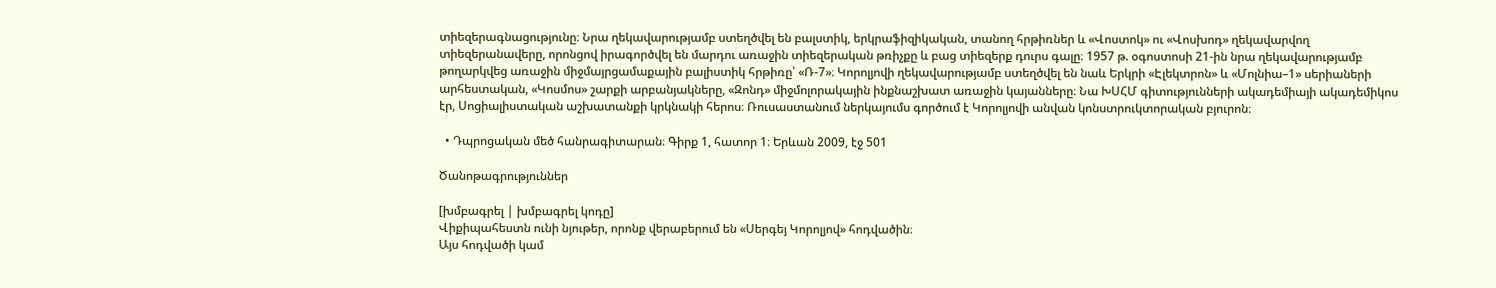տիեզերագնացությունը։ Նրա ղեկավարությամբ ստեղծվել են բալստիկ, երկրաֆիզիկական, տանող հրթիռներ և «Վոստոկ» ու «Վոսխոդ» ղեկավարվող տիեզերանավերը, որոնցով իրագործվել են մարդու առաջին տիեզերական թռիչքը և բաց տիեզերք դուրս գալը։ 1957 թ. օգոստոսի 21-ին նրա ղեկավարությամբ թողարկվեց առաջին միջմայրցամաքային բալիստիկ հրթիռը՝ «Ռ-7»։ Կորոլյովի ղեկավարությամբ ստեղծվել են նաև Երկրի «Էլեկտրոն» և «Մոլնիա–1» սերիաների արհեստական, «Կոսմոս» շարքի արբանյակները, «Զոնդ» միջմոլորակային ինքնաշխատ առաջին կայանները։ Նա ԽՍՀՄ գիտությունների ակադեմիայի ակադեմիկոս էր, Սոցիալիստական աշխատանքի կրկնակի հերոս։ Ռուսաստանում ներկայումս գործում է Կորոլյովի անվան կոնստրուկտորական բյուրոն։

  • Դպրոցական մեծ հանրագիտարան։ Գիրք 1, հատոր 1։ Երևան 2009, էջ 501

Ծանոթագրություններ

[խմբագրել | խմբագրել կոդը]
Վիքիպահեստն ունի նյութեր, որոնք վերաբերում են «Սերգեյ Կորոլյով» հոդվածին։
Այս հոդվածի կամ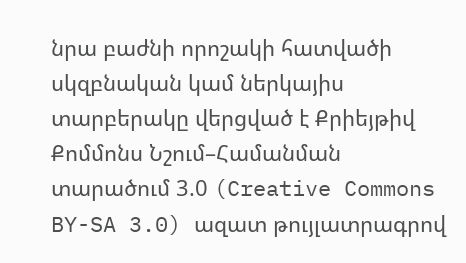նրա բաժնի որոշակի հատվածի սկզբնական կամ ներկայիս տարբերակը վերցված է Քրիեյթիվ Քոմմոնս Նշում–Համանման տարածում 3.0 (Creative Commons BY-SA 3.0) ազատ թույլատրագրով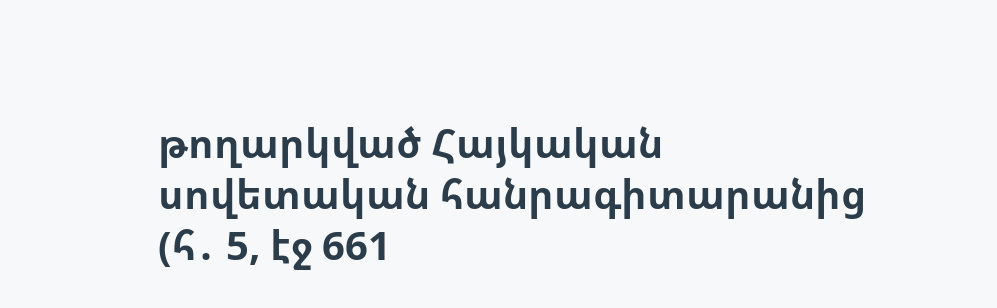թողարկված Հայկական սովետական հանրագիտարանից  (հ․ 5, էջ 661